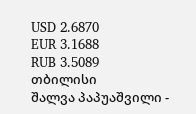USD 2.6870
EUR 3.1688
RUB 3.5089
თბილისი
შალვა პაპუაშვილი -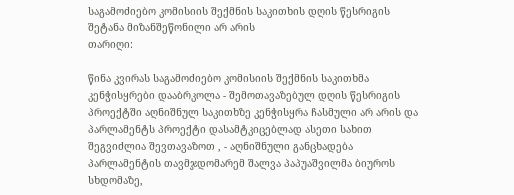საგამოძიებო კომისიის შექმნის საკითხის დღის წესრიგის შეტანა მიზანშეწონილი არ არის
თარიღი:

წინა კვირას საგამოძიებო კომისიის შექმნის საკითხმა კენჭისყრები დააბრკოლა - შემოთავაზებულ დღის წესრიგის პროექტში აღნიშნულ საკითხზე კენჭისყრა ჩასმული არ არის და პარლამენტს პროექტი დასამტკიცებლად ასეთი სახით შეგვიძლია შევთავაზოთ , - აღნიშნული განცხადება პარლამენტის თავმჯდომარემ შალვა პაპუაშვილმა ბიუროს სხდომაზე,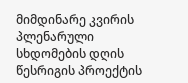მიმდინარე კვირის პლენარული სხდომების დღის წესრიგის პროექტის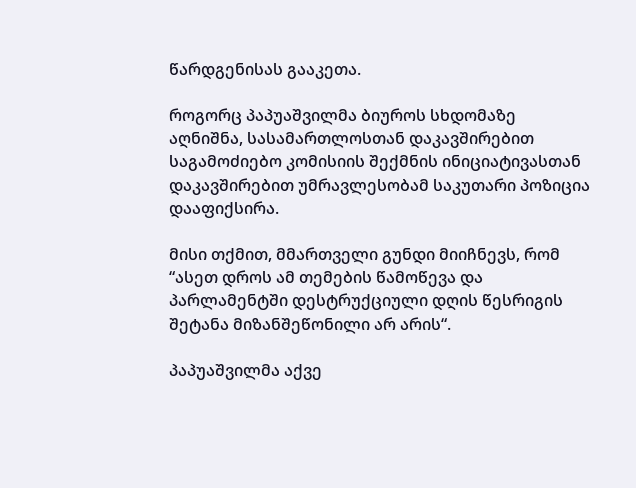წარდგენისას გააკეთა.

როგორც პაპუაშვილმა ბიუროს სხდომაზე აღნიშნა, სასამართლოსთან დაკავშირებით საგამოძიებო კომისიის შექმნის ინიციატივასთან დაკავშირებით უმრავლესობამ საკუთარი პოზიცია დააფიქსირა.

მისი თქმით, მმართველი გუნდი მიიჩნევს, რომ “ასეთ დროს ამ თემების წამოწევა და პარლამენტში დესტრუქციული დღის წესრიგის შეტანა მიზანშეწონილი არ არის“.

პაპუაშვილმა აქვე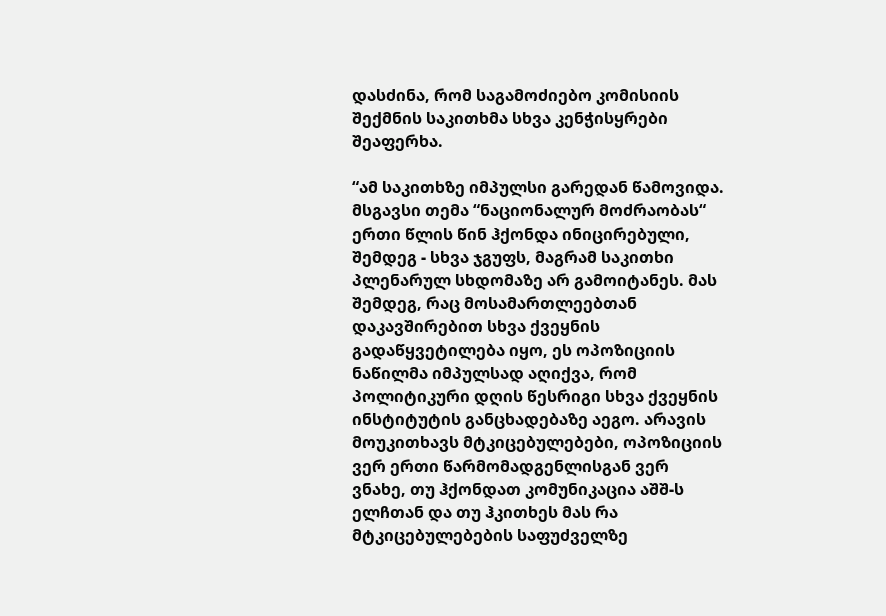დასძინა, რომ საგამოძიებო კომისიის შექმნის საკითხმა სხვა კენჭისყრები შეაფერხა.

“ამ საკითხზე იმპულსი გარედან წამოვიდა. მსგავსი თემა “ნაციონალურ მოძრაობას“ ერთი წლის წინ ჰქონდა ინიცირებული, შემდეგ - სხვა ჯგუფს, მაგრამ საკითხი პლენარულ სხდომაზე არ გამოიტანეს. მას შემდეგ, რაც მოსამართლეებთან დაკავშირებით სხვა ქვეყნის გადაწყვეტილება იყო, ეს ოპოზიციის ნაწილმა იმპულსად აღიქვა, რომ პოლიტიკური დღის წესრიგი სხვა ქვეყნის ინსტიტუტის განცხადებაზე აეგო. არავის მოუკითხავს მტკიცებულებები, ოპოზიციის ვერ ერთი წარმომადგენლისგან ვერ ვნახე, თუ ჰქონდათ კომუნიკაცია აშშ-ს ელჩთან და თუ ჰკითხეს მას რა მტკიცებულებების საფუძველზე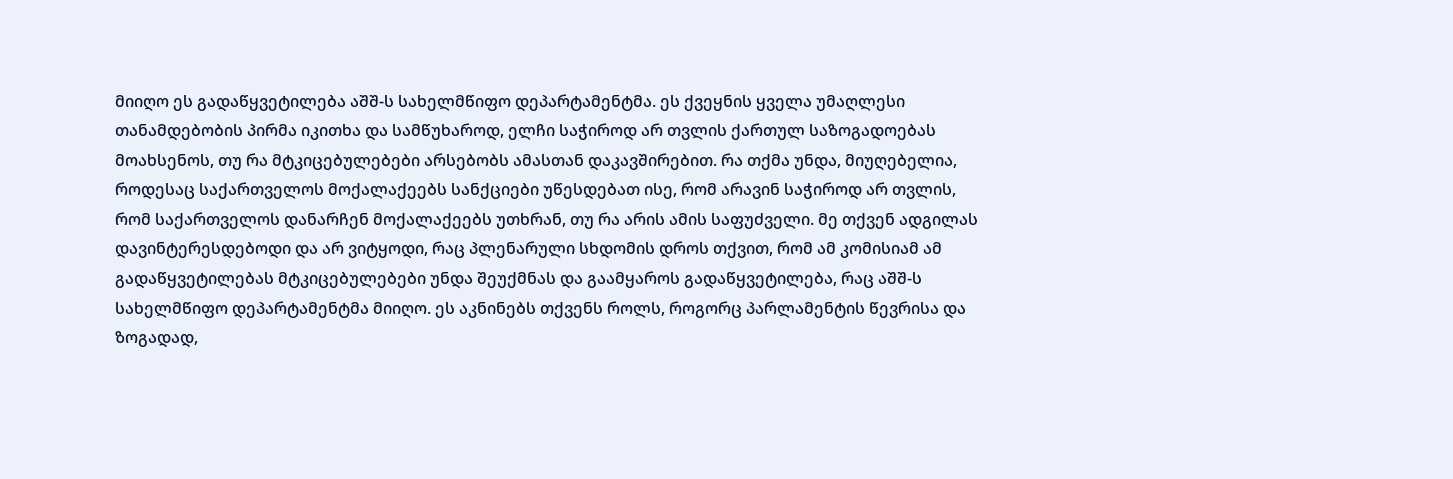მიიღო ეს გადაწყვეტილება აშშ-ს სახელმწიფო დეპარტამენტმა. ეს ქვეყნის ყველა უმაღლესი თანამდებობის პირმა იკითხა და სამწუხაროდ, ელჩი საჭიროდ არ თვლის ქართულ საზოგადოებას მოახსენოს, თუ რა მტკიცებულებები არსებობს ამასთან დაკავშირებით. რა თქმა უნდა, მიუღებელია, როდესაც საქართველოს მოქალაქეებს სანქციები უწესდებათ ისე, რომ არავინ საჭიროდ არ თვლის, რომ საქართველოს დანარჩენ მოქალაქეებს უთხრან, თუ რა არის ამის საფუძველი. მე თქვენ ადგილას დავინტერესდებოდი და არ ვიტყოდი, რაც პლენარული სხდომის დროს თქვით, რომ ამ კომისიამ ამ გადაწყვეტილებას მტკიცებულებები უნდა შეუქმნას და გაამყაროს გადაწყვეტილება, რაც აშშ-ს სახელმწიფო დეპარტამენტმა მიიღო. ეს აკნინებს თქვენს როლს, როგორც პარლამენტის წევრისა და ზოგადად,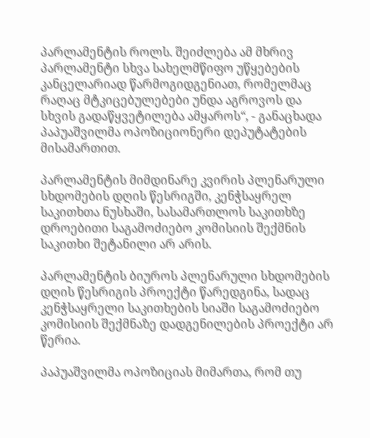პარლამენტის როლს. შეიძლება ამ მხრივ პარლამენტი სხვა სახელმწიფო უწყებების კანცელარიად წარმოგიდგენიათ, რომელმაც რაღაც მტკიცებულებები უნდა აგროვოს და სხვის გადაწყვეტილება ამყაროს“, - განაცხადა პაპუაშვილმა ოპოზიციონერი დეპუტატების მისამართით.

პარლამენტის მიმდინარე კვირის პლენარული სხდომების დღის წესრიგში, კენჭსაყრელ საკითხთა ნუსხაში, სასამართლოს საკითხზე დროებითი საგამოძიებო კომისიის შექმნის საკითხი შეტანილი არ არის.

პარლამენტის ბიუროს პლენარული სხდომების დღის წესრიგის პროექტი წარედგინა, სადაც კენჭსაყრელი საკითხების სიაში საგამოძიებო კომისიის შექმნაზე დადგენილების პროექტი არ წერია.

პაპუაშვილმა ოპოზიციას მიმართა, რომ თუ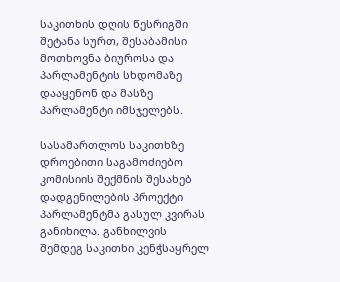საკითხის დღის წესრიგში შეტანა სურთ, შესაბამისი მოთხოვნა ბიუროსა და პარლამენტის სხდომაზე დააყენონ და მასზე პარლამენტი იმსჯელებს.

სასამართლოს საკითხზე დროებითი საგამოძიებო კომისიის შექმნის შესახებ დადგენილების პროექტი პარლამენტმა გასულ კვირას განიხილა. განხილვის შემდეგ საკითხი კენჭსაყრელ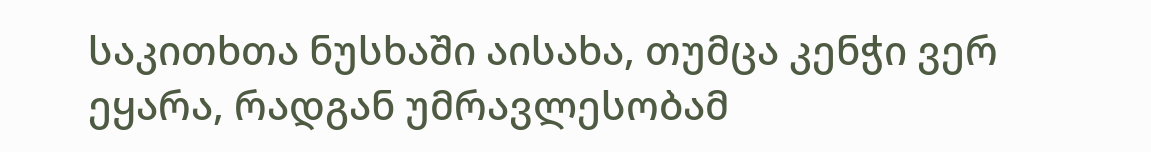საკითხთა ნუსხაში აისახა, თუმცა კენჭი ვერ ეყარა, რადგან უმრავლესობამ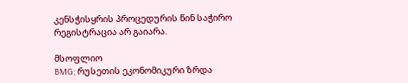კენსჭისყრის პროცედურის წინ საჭირო რეგისტრაცია არ გაიარა.

მსოფლიო
BMG; რუსეთის ეკონომიკური ზრდა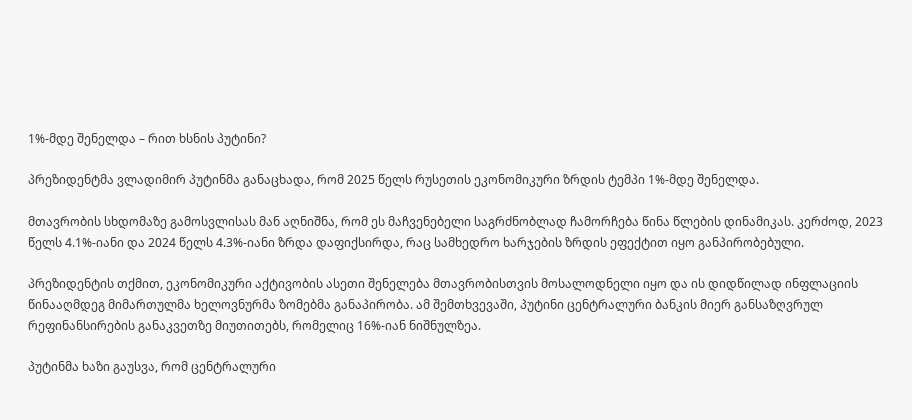1%-მდე შენელდა – რით ხსნის პუტინი?

პრეზიდენტმა ვლადიმირ პუტინმა განაცხადა, რომ 2025 წელს რუსეთის ეკონომიკური ზრდის ტემპი 1%-მდე შენელდა.

მთავრობის სხდომაზე გამოსვლისას მან აღნიშნა, რომ ეს მაჩვენებელი საგრძნობლად ჩამორჩება წინა წლების დინამიკას. კერძოდ, 2023 წელს 4.1%-იანი და 2024 წელს 4.3%-იანი ზრდა დაფიქსირდა, რაც სამხედრო ხარჯების ზრდის ეფექტით იყო განპირობებული.

პრეზიდენტის თქმით, ეკონომიკური აქტივობის ასეთი შენელება მთავრობისთვის მოსალოდნელი იყო და ის დიდწილად ინფლაციის წინააღმდეგ მიმართულმა ხელოვნურმა ზომებმა განაპირობა. ამ შემთხვევაში, პუტინი ცენტრალური ბანკის მიერ განსაზღვრულ რეფინანსირების განაკვეთზე მიუთითებს, რომელიც 16%-იან ნიშნულზეა.

პუტინმა ხაზი გაუსვა, რომ ცენტრალური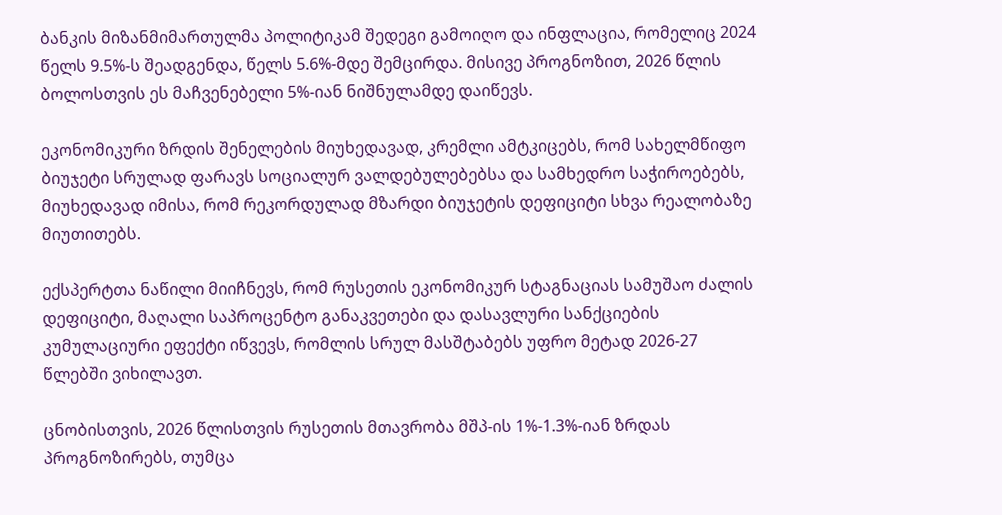ბანკის მიზანმიმართულმა პოლიტიკამ შედეგი გამოიღო და ინფლაცია, რომელიც 2024 წელს 9.5%-ს შეადგენდა, წელს 5.6%-მდე შემცირდა. მისივე პროგნოზით, 2026 წლის ბოლოსთვის ეს მაჩვენებელი 5%-იან ნიშნულამდე დაიწევს.

ეკონომიკური ზრდის შენელების მიუხედავად, კრემლი ამტკიცებს, რომ სახელმწიფო ბიუჯეტი სრულად ფარავს სოციალურ ვალდებულებებსა და სამხედრო საჭიროებებს, მიუხედავად იმისა, რომ რეკორდულად მზარდი ბიუჯეტის დეფიციტი სხვა რეალობაზე მიუთითებს.

ექსპერტთა ნაწილი მიიჩნევს, რომ რუსეთის ეკონომიკურ სტაგნაციას სამუშაო ძალის დეფიციტი, მაღალი საპროცენტო განაკვეთები და დასავლური სანქციების კუმულაციური ეფექტი იწვევს, რომლის სრულ მასშტაბებს უფრო მეტად 2026-27 წლებში ვიხილავთ.

ცნობისთვის, 2026 წლისთვის რუსეთის მთავრობა მშპ-ის 1%-1.3%-იან ზრდას პროგნოზირებს, თუმცა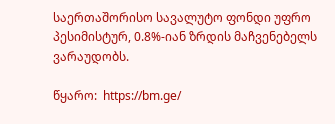საერთაშორისო სავალუტო ფონდი უფრო პესიმისტურ, 0.8%-იან ზრდის მაჩვენებელს ვარაუდობს.

წყარო:  https://bm.ge/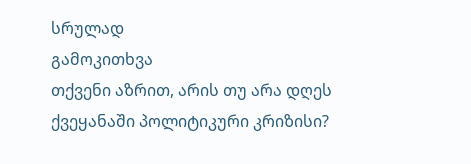სრულად
გამოკითხვა
თქვენი აზრით, არის თუ არა დღეს ქვეყანაში პოლიტიკური კრიზისი?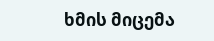ხმის მიცემა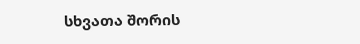სხვათა შორის